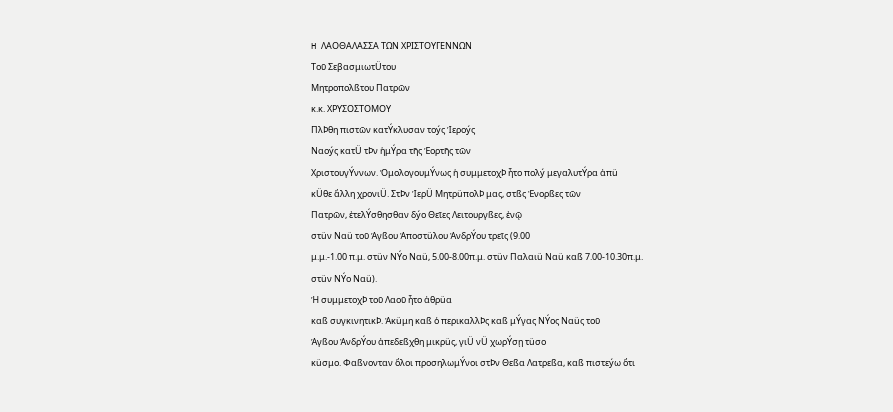H ΛΑΟΘΑΛΑΣΣΑ ΤΩΝ ΧΡΙΣΤΟΥΓΕΝΝΩΝ
Τοῦ ΣεβασμιωτÜτου
Μητροπολßτου Πατρῶν
κ.κ. ΧΡΥΣΟΣΤΟΜΟΥ
ΠλÞθη πιστῶν κατÝκλυσαν τοýς Ἱεροýς
Ναοýς κατÜ τÞν ἡμÝρα τῆς Ἑορτῆς τῶν
ΧριστουγÝννων. ὉμολογουμÝνως ἡ συμμετοχÞ ἦτο πολý μεγαλυτÝρα ἀπü
κÜθε ἄλλη χρονιÜ. ΣτÞν ἹερÜ ΜητρüπολÞ μας, στßς Ἐνορßες τῶν
Πατρῶν, ἐτελÝσθησθαν δýο Θεῖες Λειτουργßες, ἐνῷ
στüν Ναü τοῦ Ἁγßου Ἀποστüλου ἈνδρÝου τρεῖς (9.00
μ.μ.-1.00 π.μ. στüν ΝÝο Ναü, 5.00-8.00π.μ. στüν Παλαιü Ναü καß 7.00-10.30π.μ.
στüν ΝÝο Ναü).
Ἡ συμμετοχÞ τοῦ Λαοῦ ἦτο ἀθρüα
καß συγκινητικÞ. Ἀκüμη καß ὁ περικαλλÞς καß μÝγας ΝÝος Ναüς τοῦ
Ἁγßου ἈνδρÝου ἀπεδεßχθη μικρüς, γιÜ νÜ χωρÝσῃ τüσο
κüσμο. Φαßνονταν ὅλοι προσηλωμÝνοι στÞν Θεßα Λατρεßα, καß πιστεýω ὅτι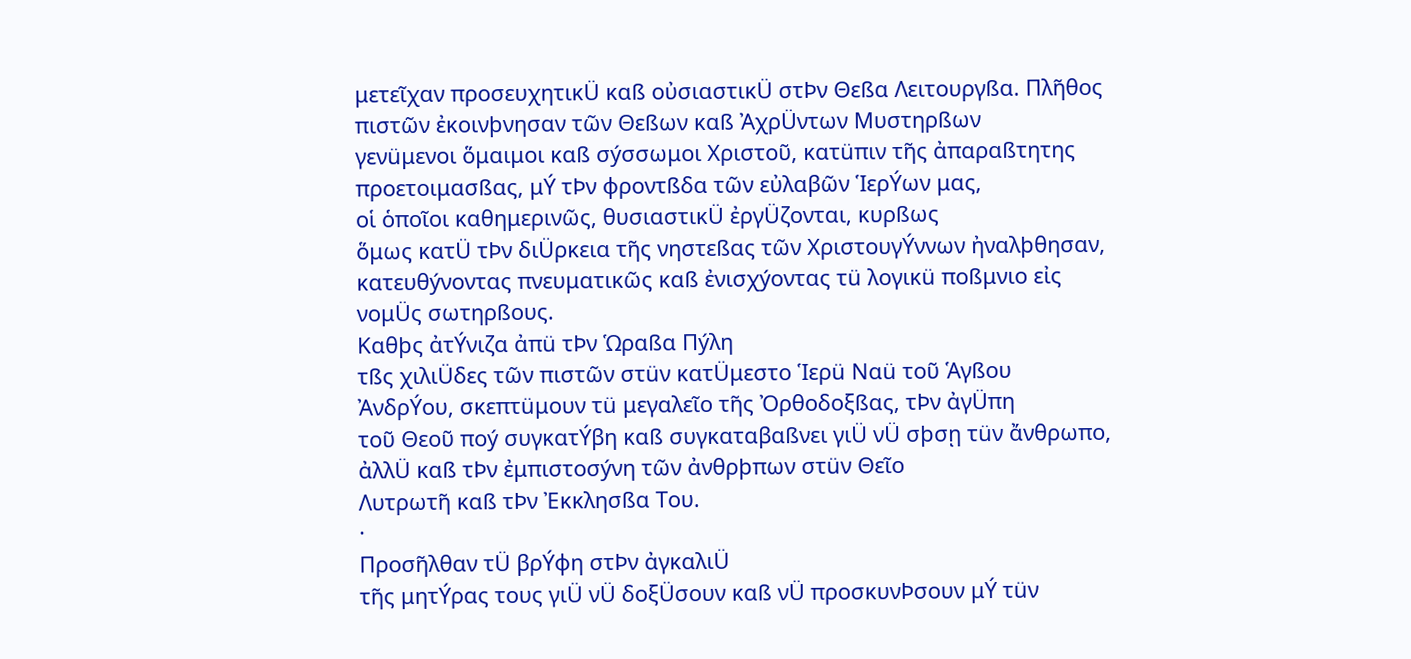μετεῖχαν προσευχητικÜ καß οὐσιαστικÜ στÞν Θεßα Λειτουργßα. Πλῆθος
πιστῶν ἐκοινþνησαν τῶν Θεßων καß ἈχρÜντων Μυστηρßων
γενüμενοι ὅμαιμοι καß σýσσωμοι Χριστοῦ, κατüπιν τῆς ἀπαραßτητης
προετοιμασßας, μÝ τÞν φροντßδα τῶν εὐλαβῶν ἹερÝων μας,
οἱ ὁποῖοι καθημερινῶς, θυσιαστικÜ ἐργÜζονται, κυρßως
ὅμως κατÜ τÞν διÜρκεια τῆς νηστεßας τῶν ΧριστουγÝννων ἠναλþθησαν,
κατευθýνοντας πνευματικῶς καß ἐνισχýοντας τü λογικü ποßμνιο εἰς
νομÜς σωτηρßους.
Καθþς ἀτÝνιζα ἀπü τÞν Ὡραßα Πýλη
τßς χιλιÜδες τῶν πιστῶν στüν κατÜμεστο Ἱερü Ναü τοῦ Ἁγßου
ἈνδρÝου, σκεπτüμουν τü μεγαλεῖο τῆς Ὀρθοδοξßας, τÞν ἀγÜπη
τοῦ Θεοῦ ποý συγκατÝβη καß συγκαταβαßνει γιÜ νÜ σþσῃ τüν ἄνθρωπο,
ἀλλÜ καß τÞν ἐμπιστοσýνη τῶν ἀνθρþπων στüν Θεῖο
Λυτρωτῆ καß τÞν Ἐκκλησßα Του.
·
Προσῆλθαν τÜ βρÝφη στÞν ἀγκαλιÜ
τῆς μητÝρας τους γιÜ νÜ δοξÜσουν καß νÜ προσκυνÞσουν μÝ τüν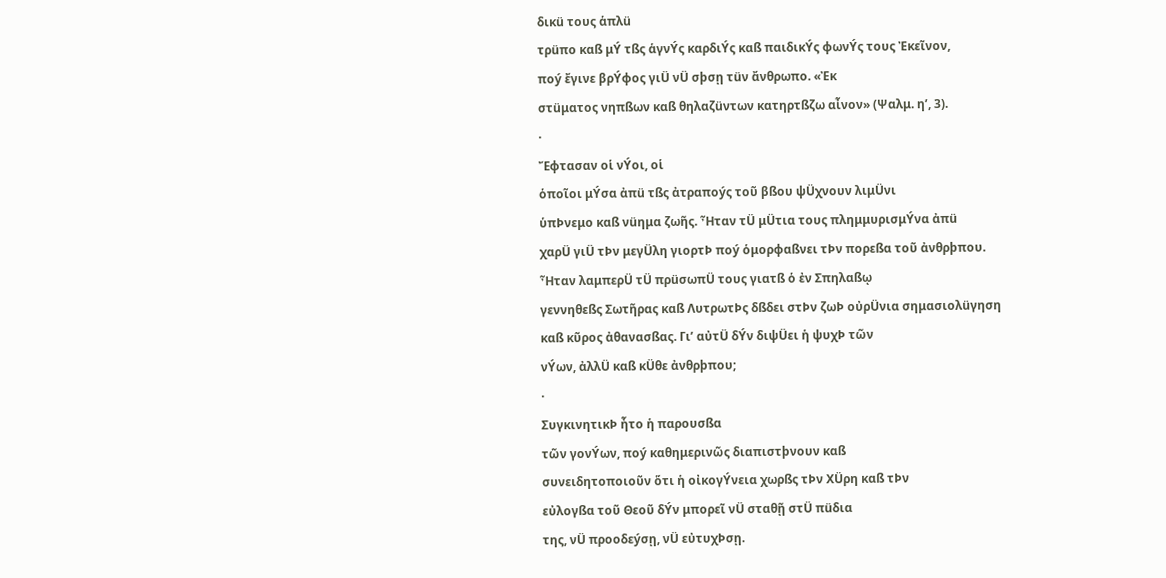δικü τους ἁπλü
τρüπο καß μÝ τßς ἁγνÝς καρδιÝς καß παιδικÝς φωνÝς τους Ἐκεῖνον,
ποý ἔγινε βρÝφος γιÜ νÜ σþσῃ τüν ἄνθρωπο. «Ἐκ
στüματος νηπßων καß θηλαζüντων κατηρτßζω αἶνον» (Ψαλμ. η’, 3).
·
Ἔφτασαν οἱ νÝοι, οἱ
ὁποῖοι μÝσα ἀπü τßς ἀτραποýς τοῦ βßου ψÜχνουν λιμÜνι
ὑπÞνεμο καß νüημα ζωῆς. Ἦταν τÜ μÜτια τους πλημμυρισμÝνα ἀπü
χαρÜ γιÜ τÞν μεγÜλη γιορτÞ ποý ὁμορφαßνει τÞν πορεßα τοῦ ἀνθρþπου.
Ἦταν λαμπερÜ τÜ πρüσωπÜ τους γιατß ὁ ἐν Σπηλαßῳ
γεννηθεßς Σωτῆρας καß ΛυτρωτÞς δßδει στÞν ζωÞ οὐρÜνια σημασιολüγηση
καß κῦρος ἀθανασßας. Γι’ αὐτÜ δÝν διψÜει ἡ ψυχÞ τῶν
νÝων, ἀλλÜ καß κÜθε ἀνθρþπου;
·
ΣυγκινητικÞ ἦτο ἡ παρουσßα
τῶν γονÝων, ποý καθημερινῶς διαπιστþνουν καß
συνειδητοποιοῦν ὅτι ἡ οἰκογÝνεια χωρßς τÞν ΧÜρη καß τÞν
εὐλογßα τοῦ Θεοῦ δÝν μπορεῖ νÜ σταθῇ στÜ πüδια
της, νÜ προοδεýσῃ, νÜ εὐτυχÞσῃ.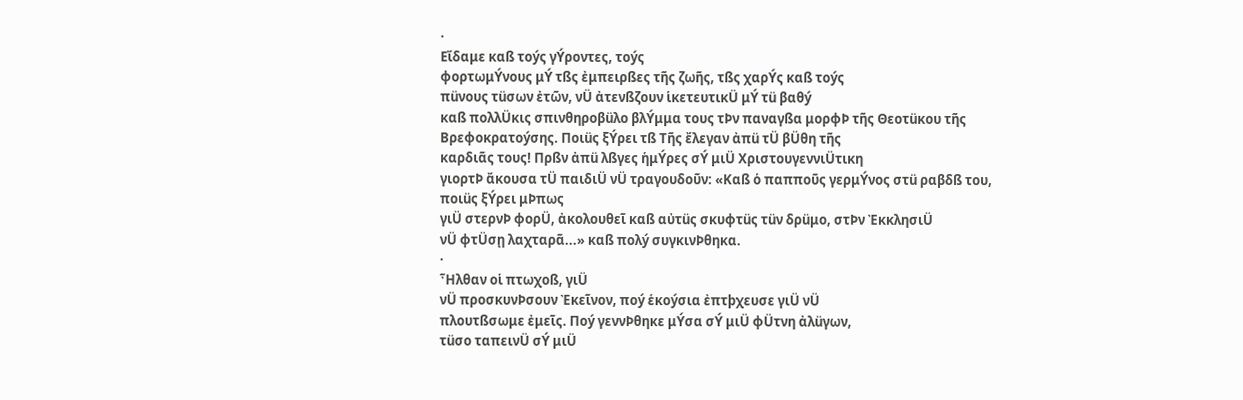·
Εἴδαμε καß τοýς γÝροντες, τοýς
φορτωμÝνους μÝ τßς ἐμπειρßες τῆς ζωῆς, τßς χαρÝς καß τοýς
πüνους τüσων ἐτῶν, νÜ ἀτενßζουν ἱκετευτικÜ μÝ τü βαθý
καß πολλÜκις σπινθηροβüλο βλÝμμα τους τÞν παναγßα μορφÞ τῆς Θεοτüκου τῆς
Βρεφοκρατοýσης. Ποιüς ξÝρει τß Τῆς ἔλεγαν ἀπü τÜ βÜθη τῆς
καρδιᾶς τους! Πρßν ἀπü λßγες ἡμÝρες σÝ μιÜ ΧριστουγεννιÜτικη
γιορτÞ ἄκουσα τÜ παιδιÜ νÜ τραγουδοῦν: «Καß ὁ παπποῦς γερμÝνος στü ραβδß του, ποιüς ξÝρει μÞπως
γιÜ στερνÞ φορÜ, ἀκολουθεῖ καß αὐτüς σκυφτüς τüν δρüμο, στÞν ἘκκλησιÜ
νÜ φτÜσῃ λαχταρᾶ...» καß πολý συγκινÞθηκα.
·
Ἦλθαν οἱ πτωχοß, γιÜ
νÜ προσκυνÞσουν Ἐκεῖνον, ποý ἑκοýσια ἐπτþχευσε γιÜ νÜ
πλουτßσωμε ἐμεῖς. Ποý γεννÞθηκε μÝσα σÝ μιÜ φÜτνη ἀλüγων,
τüσο ταπεινÜ σÝ μιÜ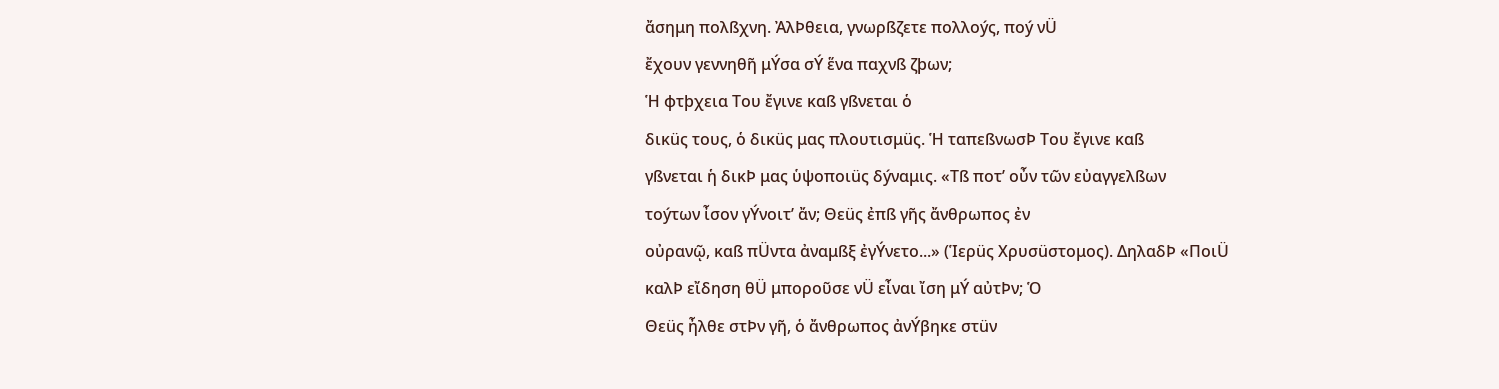ἄσημη πολßχνη. ἈλÞθεια, γνωρßζετε πολλοýς, ποý νÜ
ἔχουν γεννηθῆ μÝσα σÝ ἕνα παχνß ζþων;
Ἡ φτþχεια Του ἔγινε καß γßνεται ὁ
δικüς τους, ὁ δικüς μας πλουτισμüς. Ἡ ταπεßνωσÞ Του ἔγινε καß
γßνεται ἡ δικÞ μας ὑψοποιüς δýναμις. «Τß ποτ’ οὖν τῶν εὐαγγελßων
τοýτων ἶσον γÝνοιτ’ ἄν; Θεüς ἐπß γῆς ἄνθρωπος ἐν
οὐρανῷ, καß πÜντα ἀναμßξ ἐγÝνετο...» (Ἱερüς Χρυσüστομος). ΔηλαδÞ «ΠοιÜ
καλÞ εἴδηση θÜ μποροῦσε νÜ εἶναι ἴση μÝ αὐτÞν; Ὁ
Θεüς ἦλθε στÞν γῆ, ὁ ἄνθρωπος ἀνÝβηκε στüν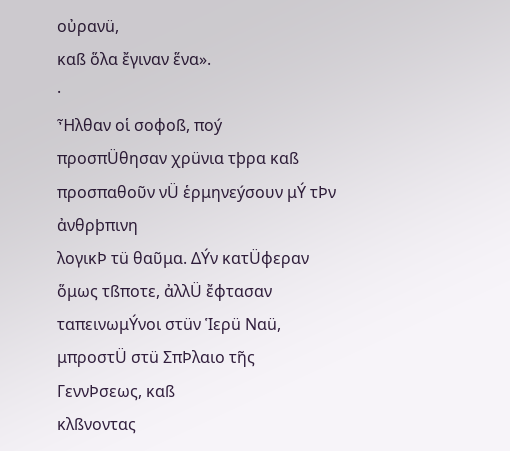οὐρανü,
καß ὅλα ἔγιναν ἕνα».
·
Ἦλθαν οἱ σοφοß, ποý
προσπÜθησαν χρüνια τþρα καß προσπαθοῦν νÜ ἑρμηνεýσουν μÝ τÞν ἀνθρþπινη
λογικÞ τü θαῦμα. ΔÝν κατÜφεραν ὅμως τßποτε, ἀλλÜ ἔφτασαν
ταπεινωμÝνοι στüν Ἱερü Ναü, μπροστÜ στü ΣπÞλαιο τῆς ΓεννÞσεως, καß
κλßνοντας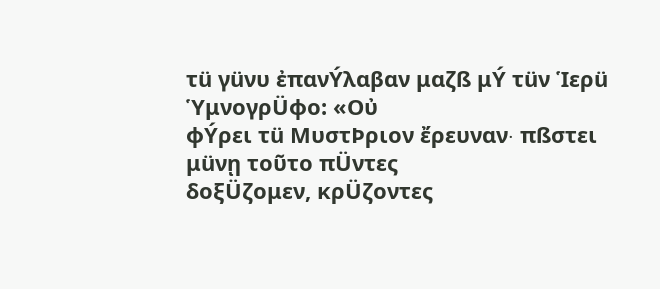τü γüνυ ἐπανÝλαβαν μαζß μÝ τüν Ἱερü ὙμνογρÜφο: «Οὐ
φÝρει τü ΜυστÞριον ἔρευναν∙ πßστει μüνῃ τοῦτο πÜντες
δοξÜζομεν, κρÜζοντες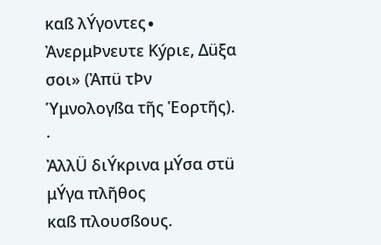καß λÝγοντες∙ ἈνερμÞνευτε Κýριε, Δüξα σοι» (Ἀπü τÞν Ὑμνολογßα τῆς Ἑορτῆς).
·
ἈλλÜ διÝκρινα μÝσα στü μÝγα πλῆθος
καß πλουσßους.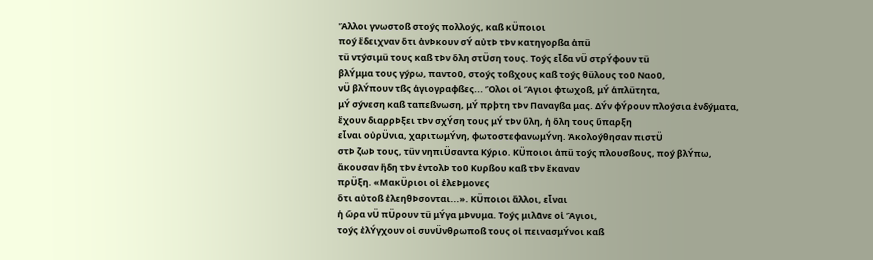Ἄλλοι γνωστοß στοýς πολλοýς, καß κÜποιοι
ποý ἔδειχναν ὅτι ἀνÞκουν σÝ αὐτÞ τÞν κατηγορßα ἀπü
τü ντýσιμü τους καß τÞν ὅλη στÜση τους. Τοýς εἶδα νÜ στρÝφουν τü
βλÝμμα τους γýρω, παντοῦ, στοýς τοßχους καß τοýς θüλους τοῦ Ναοῦ,
νÜ βλÝπουν τßς ἁγιογραφßες... Ὅλοι οἱ Ἅγιοι φτωχοß, μÝ ἁπλüτητα,
μÝ σýνεση καß ταπεßνωση, μÝ πρþτη τÞν Παναγßα μας. ΔÝν φÝρουν πλοýσια ἐνδýματα,
ἔχουν διαρρÞξει τÞν σχÝση τους μÝ τÞν ὕλη, ἡ ὅλη τους ὕπαρξη
εἶναι οὐρÜνια, χαριτωμÝνη, φωτοστεφανωμÝνη. Ἀκολοýθησαν πιστÜ
στÞ ζωÞ τους, τüν νηπιÜσαντα Κýριο. ΚÜποιοι ἀπü τοýς πλουσßους, ποý βλÝπω,
ἄκουσαν ἤδη τÞν ἐντολÞ τοῦ Κυρßου καß τÞν ἔκαναν
πρÜξη. «ΜακÜριοι οἱ ἐλεÞμονες
ὅτι αὐτοß ἐλεηθÞσονται...». ΚÜποιοι ἄλλοι, εἶναι
ἡ ὥρα νÜ πÜρουν τü μÝγα μÞνυμα. Τοýς μιλᾶνε οἱ Ἅγιοι,
τοýς ἐλÝγχουν οἱ συνÜνθρωποß τους οἱ πεινασμÝνοι καß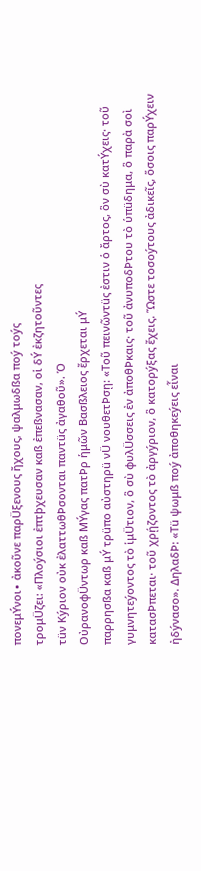πονεμÝνοι∙ ἀκοῦνε παρÜξενους ἤχους, ψαλμωδßα ποý τοýς
τρομÜζει: «Πλοýσιοι ἐπτþχευσαν καß ἐπεßνασαν, οἱ δÝ ἐκζητοῦντες
τüν Κýριον οὐκ ἐλαττωθÞσονται παντüς ἀγαθοῦ». Ὁ
ΟὐρανοφÜντωρ καß ΜÝγας πατÞρ ἡμῶν Βασßλειος ἔρχεται μÝ
παρρησßα καß μÝ τρüπο αὐστηρü νÜ νουθετÞσῃ: «Τοῦ πεινῶντüς ἐστιν ὁ ἄρτος, ὃν σὺ κατÝχεις· τοῦ γυμνητεýοντος τὸ ἱμÜτιον, ὃ σὺ φυλÜσσεις ἐν ἀποθÞκαις· τοῦ ἀνυποδÞτου τὸ ὑπüδημα, ὃ παρὰ σοὶ κατασÞπεται· τοῦ χρῄζοντος τὸ ἀργýριον, ὃ κατορýξας ἔχεις. Ὥστε τοσοýτους ἀδικεῖς, ὅσοις παρÝχειν ἠδýνασο». ΔηλαδÞ: «Τü ψωμß ποý ἀποθηκεýεις εἶναι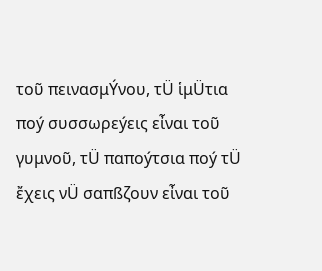τοῦ πεινασμÝνου, τÜ ἱμÜτια ποý συσσωρεýεις εἶναι τοῦ
γυμνοῦ, τÜ παποýτσια ποý τÜ ἔχεις νÜ σαπßζουν εἶναι τοῦ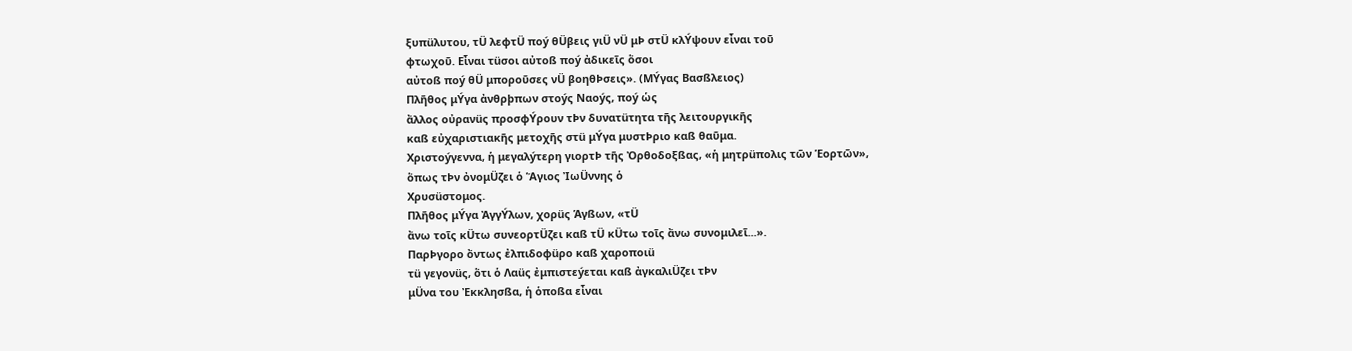ξυπüλυτου, τÜ λεφτÜ ποý θÜβεις γιÜ νÜ μÞ στÜ κλÝψουν εἶναι τοῦ
φτωχοῦ. Εἶναι τüσοι αὐτοß ποý ἀδικεῖς ὅσοι
αὐτοß ποý θÜ μποροῦσες νÜ βοηθÞσεις». (ΜÝγας Βασßλειος)
Πλῆθος μÝγα ἀνθρþπων στοýς Ναοýς, ποý ὡς
ἄλλος οὐρανüς προσφÝρουν τÞν δυνατüτητα τῆς λειτουργικῆς
καß εὐχαριστιακῆς μετοχῆς στü μÝγα μυστÞριο καß θαῦμα.
Χριστοýγεννα, ἡ μεγαλýτερη γιορτÞ τῆς Ὀρθοδοξßας, «ἡ μητρüπολις τῶν Ἑορτῶν»,
ὅπως τÞν ὀνομÜζει ὁ Ἅγιος ἸωÜννης ὁ
Χρυσüστομος.
Πλῆθος μÝγα ἈγγÝλων, χορüς Ἁγßων, «τÜ
ἄνω τοῖς κÜτω συνεορτÜζει καß τÜ κÜτω τοῖς ἄνω συνομιλεῖ...».
ΠαρÞγορο ὄντως ἐλπιδοφüρο καß χαροποιü
τü γεγονüς, ὅτι ὁ Λαüς ἐμπιστεýεται καß ἀγκαλιÜζει τÞν
μÜνα του Ἐκκλησßα, ἡ ὁποßα εἶναι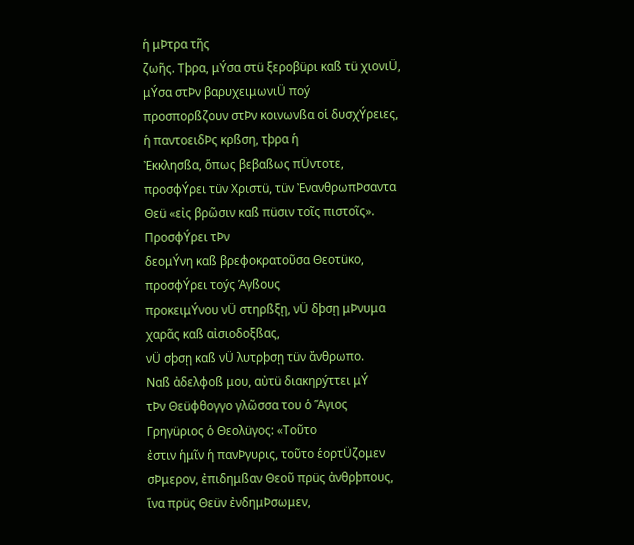ἡ μÞτρα τῆς
ζωῆς. Τþρα, μÝσα στü ξεροβüρι καß τü χιονιÜ, μÝσα στÞν βαρυχειμωνιÜ ποý
προσπορßζουν στÞν κοινωνßα οἱ δυσχÝρειες, ἡ παντοειδÞς κρßση, τþρα ἡ
Ἐκκλησßα, ὅπως βεβαßως πÜντοτε, προσφÝρει τüν Χριστü, τüν ἘνανθρωπÞσαντα
Θεü «εἰς βρῶσιν καß πüσιν τοῖς πιστοῖς». ΠροσφÝρει τÞν
δεομÝνη καß βρεφοκρατοῦσα Θεοτüκο, προσφÝρει τοýς Ἁγßους
προκειμÝνου νÜ στηρßξῃ, νÜ δþσῃ μÞνυμα χαρᾶς καß αἰσιοδοξßας,
νÜ σþσῃ καß νÜ λυτρþσῃ τüν ἄνθρωπο.
Ναß ἀδελφοß μου, αὐτü διακηρýττει μÝ
τÞν Θεüφθογγο γλῶσσα του ὁ Ἅγιος Γρηγüριος ὁ Θεολüγος: «Τοῦτο
ἐστιν ἡμῖν ἡ πανÞγυρις, τοῦτο ἑορτÜζομεν
σÞμερον, ἐπιδημßαν Θεοῦ πρüς ἀνθρþπους, ἵνα πρüς Θεüν ἐνδημÞσωμεν,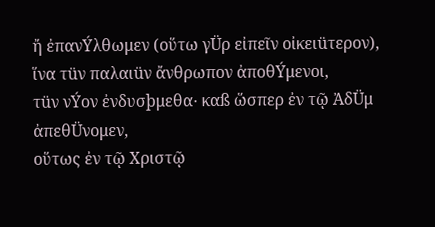ἤ ἐπανÝλθωμεν (οὕτω γÜρ εἰπεῖν οἰκειüτερον), ἵνα τüν παλαιüν ἄνθρωπον ἀποθÝμενοι,
τüν νÝον ἐνδυσþμεθα∙ καß ὥσπερ ἐν τῷ ἈδÜμ ἀπεθÜνομεν,
οὕτως ἐν τῷ Χριστῷ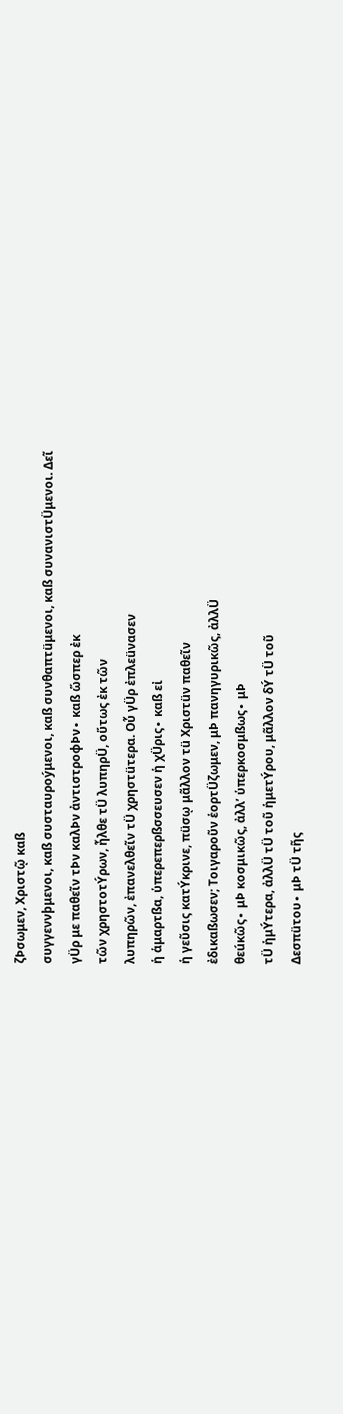ζÞσωμεν, Χριστῷ καß
συγγεννþμενοι, καß συσταυροýμενοι, καß συνθαπτüμενοι, καß συνανιστÜμενοι. Δεῖ
γÜρ με παθεῖν τÞν καλÞν ἀντιστροφÞν∙ καß ὥσπερ ἐκ
τῶν χρηστοτÝρων, ἦλθε τÜ λυπηρÜ, οὕτως ἐκ τῶν
λυπηρῶν, ἐπανελθεῖν τÜ χρηστüτερα. Οὗ γÜρ ἐπλεüνασεν
ἡ ἁμαρτßα, ὑπερεπερßσσευσεν ἡ χÜρις∙ καß εἰ
ἡ γεῦσις κατÝκρινε, πüσῳ μᾶλλον τü Χριστüν παθεῖν
ἐδικαßωσεν; Τοιγαροῦν ἑορτÜζωμεν, μÞ πανηγυρικῶς, ἀλλÜ
θεúκῶς∙ μÞ κοσμικῶς, ἀλλ’ ὑπερκοσμßως∙ μÞ
τÜ ἡμÝτερα, ἀλλÜ τÜ τοῦ ἡμετÝρου, μᾶλλον δÝ τÜ τοῦ
Δεσπüτου∙ μÞ τÜ τῆς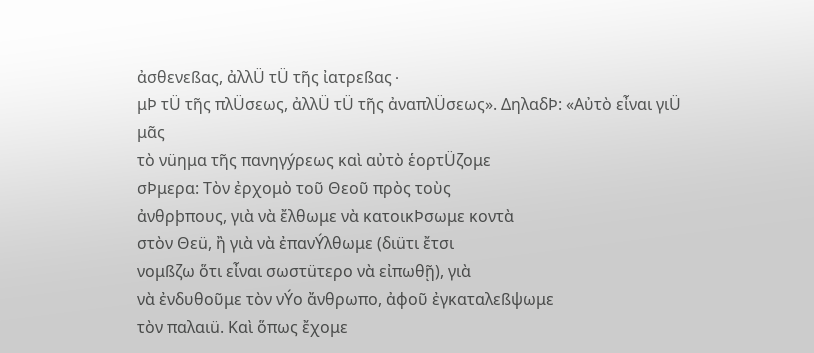ἀσθενεßας, ἀλλÜ τÜ τῆς ἰατρεßας∙
μÞ τÜ τῆς πλÜσεως, ἀλλÜ τÜ τῆς ἀναπλÜσεως». ΔηλαδÞ: «Αὐτὸ εἶναι γιÜ μᾶς
τὸ νüημα τῆς πανηγýρεως καὶ αὐτὸ ἑορτÜζομε
σÞμερα: Τὸν ἐρχομὸ τοῦ Θεοῦ πρὸς τοὺς
ἀνθρþπους, γιὰ νὰ ἔλθωμε νὰ κατοικÞσωμε κοντὰ
στὸν Θεü, ἢ γιὰ νὰ ἐπανÝλθωμε (διüτι ἔτσι
νομßζω ὅτι εἶναι σωστüτερο νὰ εἰπωθῇ), γιὰ
νὰ ἐνδυθοῦμε τὸν νÝο ἄνθρωπο, ἀφοῦ ἐγκαταλεßψωμε
τὸν παλαιü. Καὶ ὅπως ἔχομε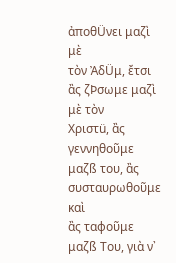ἀποθÜνει μαζὶ μὲ
τὸν ἈδÜμ, ἔτσι ἂς ζÞσωμε μαζὶ μὲ τὸν
Χριστü, ἂς γεννηθοῦμε μαζß του, ἂς συσταυρωθοῦμε καὶ
ἂς ταφοῦμε μαζß Του, γιὰ ν᾿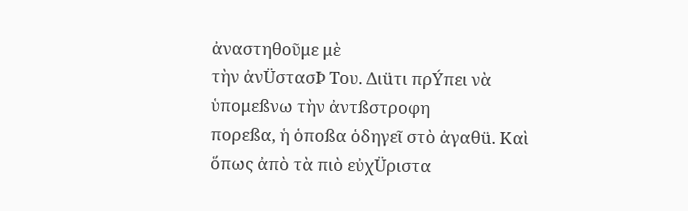ἀναστηθοῦμε μὲ
τὴν ἀνÜστασÞ Του. Διüτι πρÝπει νὰ ὑπομεßνω τὴν ἀντßστροφη
πορεßα, ἡ ὁποßα ὁδηγεῖ στὸ ἀγαθü. Καὶ
ὅπως ἀπὸ τὰ πιὸ εὐχÜριστα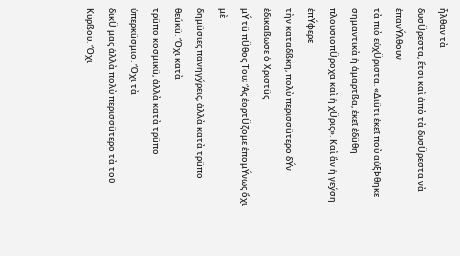ἦλθαν τὰ
δυσÜρεστα, ἔτσι καὶ ἀπὸ τὰ δυσÜρεστα νὰ ἐπανÝλθουν
τὰ πιὸ εὐχÜριστα. «Διüτι ἐκεῖ ποὺ αὐξÞθηκε
σημαντικὰ ἡ ἁμαρτßα, ἐκεῖ ἐδüθη
πλουσιοπÜροχα καὶ ἡ χÜρις». Καὶ ἂν ἡ γεýση ἐπÝφερε
τὴν καταδßκη, πολὺ περισσüτερο δÝν ἐδικαßωσε ὁ Χριστüς
μÝ τü πÜθος Του; Ἂς ἑορτÜζομε ἑπομÝνως ὄχι μὲ
δημüσιες πανηγýρεις, ἀλλὰ κατὰ τρüπο θεúκü. Ὄχι κατὰ
τρüπο κοσμικü, ἀλλὰ κατὰ τρüπο ὑπερκüσμιο. Ὄχι τὰ
δικÜ μας ἀλλὰ πολὺ περισσüτερο τὰ τοῦ Κυρßου. Ὄχι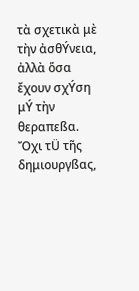τὰ σχετικὰ μὲ τὴν ἀσθÝνεια, ἀλλὰ ὅσα
ἔχουν σχÝση μÝ τὴν θεραπεßα. Ὄχι τÜ τῆς δημιουργßας,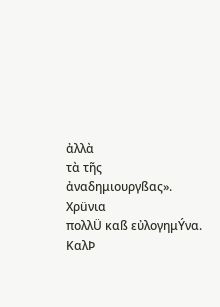ἀλλὰ
τὰ τῆς ἀναδημιουργßας».
Χρüνια
πολλÜ καß εὐλογημÝνα.
ΚαλÞ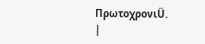ΠρωτοχρονιÜ.
|